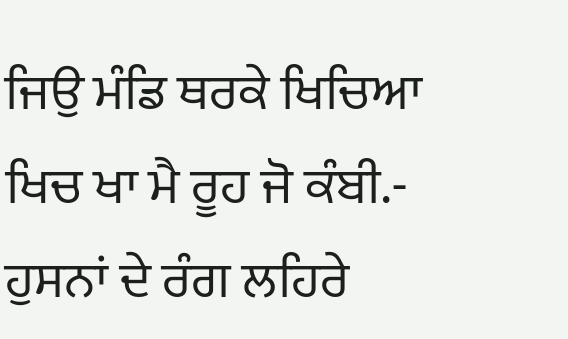ਜਿਉ ਮੰਡਿ ਥਰਕੇ ਖਿਚਿਆ
ਖਿਚ ਖਾ ਮੈ ਰੂਹ ਜੋ ਕੰਬੀ.-
ਹੁਸਨਾਂ ਦੇ ਰੰਗ ਲਹਿਰੇ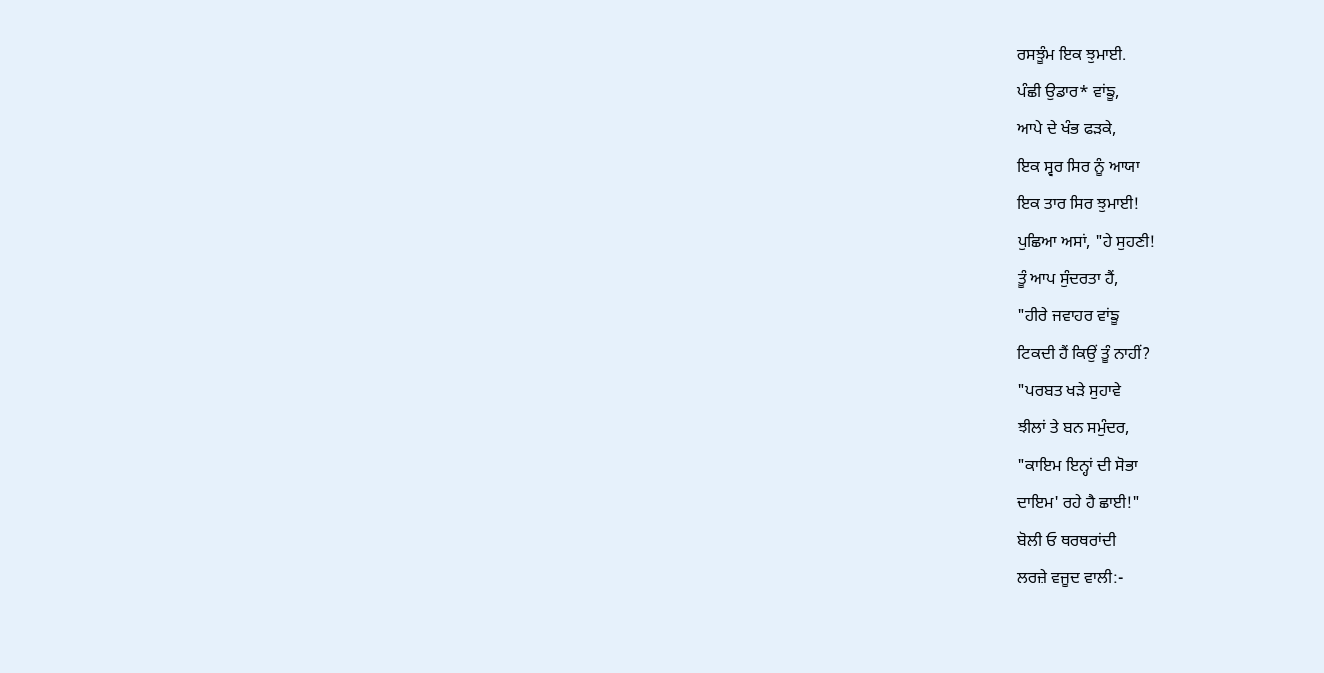ਰਸਝੂੰਮ ਇਕ ਝੁਮਾਈ.
ਪੰਛੀ ਉਡਾਰ* ਵਾਂਙੂ,
ਆਪੇ ਦੇ ਖੰਭ ਫੜਕੇ,
ਇਕ ਸ੍ਵਰ ਸਿਰ ਨੂੰ ਆਯਾ
ਇਕ ਤਾਰ ਸਿਰ ਝੁਮਾਈ!
ਪੁਛਿਆ ਅਸਾਂ, "ਹੇ ਸੁਹਣੀ!
ਤੂੰ ਆਪ ਸੁੰਦਰਤਾ ਹੈਂ,
"ਹੀਰੇ ਜਵਾਹਰ ਵਾਂਙੂ
ਟਿਕਦੀ ਹੈਂ ਕਿਉਂ ਤੂੰ ਨਾਹੀਂ?
"ਪਰਬਤ ਖੜੇ ਸੁਹਾਵੇ
ਝੀਲਾਂ ਤੇ ਬਨ ਸਮੁੰਦਰ,
"ਕਾਇਮ ਇਨ੍ਹਾਂ ਦੀ ਸੋਭਾ
ਦਾਇਮ' ਰਹੇ ਹੈ ਛਾਈ!"
ਬੋਲੀ ਓ ਥਰਥਰਾਂਦੀ
ਲਰਜ਼ੇ ਵਜੂਦ ਵਾਲੀ:-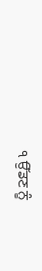੧ ਉੱਡਣ ਨੂੰ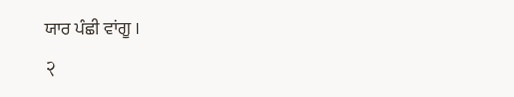ਯਾਰ ਪੰਛੀ ਵਾਂਗੂ ।
२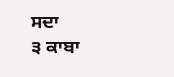ਸਦਾ
੩ ਕਾਬਾ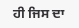ਹੀ ਜਿਸ ਦਾ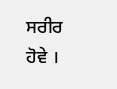ਸਰੀਰ ਹੋਵੇ ।